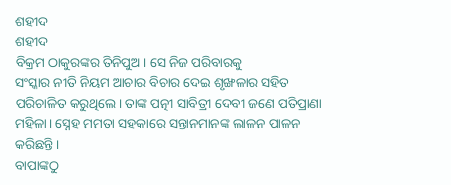ଶହୀଦ
ଶହୀଦ
ବିକ୍ରମ ଠାକୁରଙ୍କର ତିନିପୁଅ। ସେ ନିଜ ପରିବାରକୁ
ସଂସ୍କାର ନୀତି ନିୟମ ଆଚାର ବିଚାର ଦେଇ ଶୃଙ୍ଖଳାର ସହିତ ପରିଚାଳିତ କରୁଥିଲେ। ତାଙ୍କ ପତ୍ନୀ ସାବିତ୍ରୀ ଦେବୀ ଜଣେ ପତିପ୍ରାଣା ମହିଳା। ସ୍ନେହ ମମତା ସହକାରେ ସନ୍ତାନମାନଙ୍କ ଲାଳନ ପାଳନ କରିଛନ୍ତି।
ବାପାଙ୍କଠୁ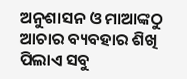ଅନୁଶାସନ ଓ ମାଆଙ୍କଠୁ ଆଚାର ବ୍ୟବହାର ଶିଖି ପିଲାଏ ସବୁ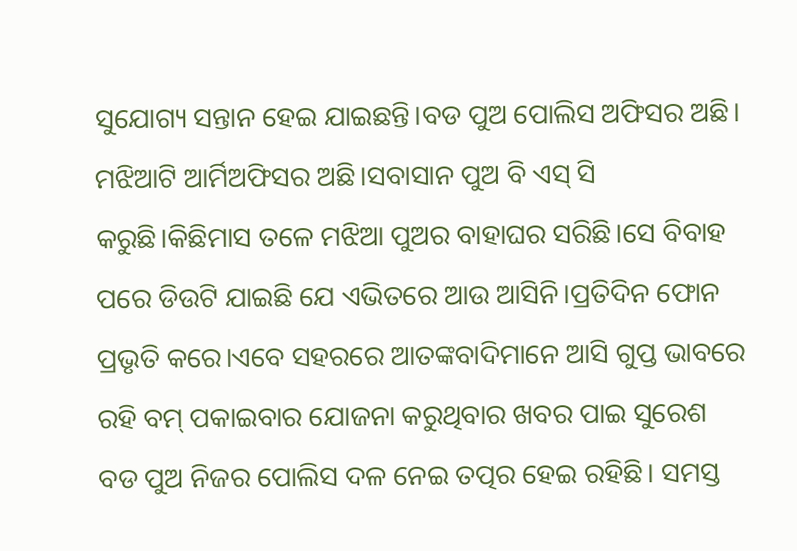ସୁଯୋଗ୍ୟ ସନ୍ତାନ ହେଇ ଯାଇଛନ୍ତି।ବଡ ପୁଅ ପୋଲିସ ଅଫିସର ଅଛି। ମଝିଆଟି ଆର୍ମିଅଫିସର ଅଛି।ସବାସାନ ପୁଅ ବି ଏସ୍ ସି କରୁଛି।କିଛିମାସ ତଳେ ମଝିଆ ପୁଅର ବାହାଘର ସରିଛି।ସେ ବିବାହ ପରେ ଡିଉଟି ଯାଇଛି ଯେ ଏଭିତରେ ଆଉ ଆସିନି।ପ୍ରତିଦିନ ଫୋନ ପ୍ରଭୃତି କରେ।ଏବେ ସହରରେ ଆତଙ୍କବାଦିମାନେ ଆସି ଗୁପ୍ତ ଭାବରେ ରହି ବମ୍ ପକାଇବାର ଯୋଜନା କରୁଥିବାର ଖବର ପାଇ ସୁରେଶ ବଡ ପୁଅ ନିଜର ପୋଲିସ ଦଳ ନେଇ ତତ୍ପର ହେଇ ରହିଛି। ସମସ୍ତ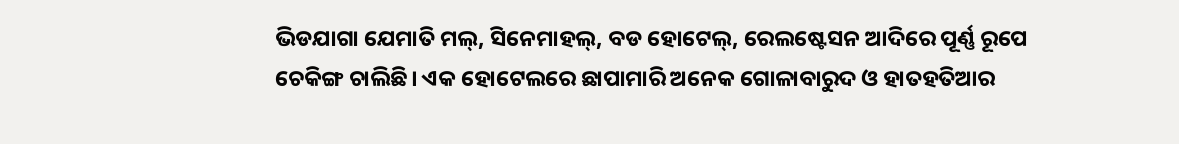ଭିଡଯାଗା ଯେମାତି ମଲ୍, ସିନେମାହଲ୍, ବଡ ହୋଟେଲ୍, ରେଲଷ୍ଟେସନ ଆଦିରେ ପୂର୍ଣ୍ଣ ରୂପେ ଚେକିଙ୍ଗ ଚାଲିଛି। ଏକ ହୋଟେଲରେ ଛାପାମାରି ଅନେକ ଗୋଳାବାରୁଦ ଓ ହାତହତିଆର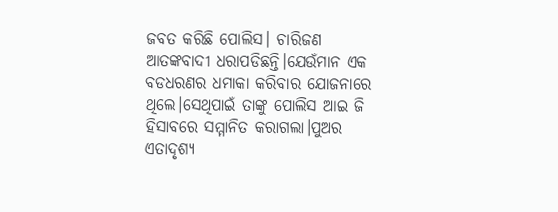ଜବତ କରିଛି ପୋଲିସ। ଚାରିଜଣ ଆତଙ୍କବାଦୀ ଧରାପଡିଛନ୍ତି।ଯେଉଁମାନ ଏକ ବଡଧରଣର ଧମାକା କରିବାର ଯୋଜନାରେ ଥିଲେ।ସେଥିପାଇଁ ତାଙ୍କୁ ପୋଲିସ ଆଇ ଜି ହିସାବରେ ସମ୍ମାନିତ କରାଗଲା।ପୁଅର ଏତାଦୃଶ୍ୟ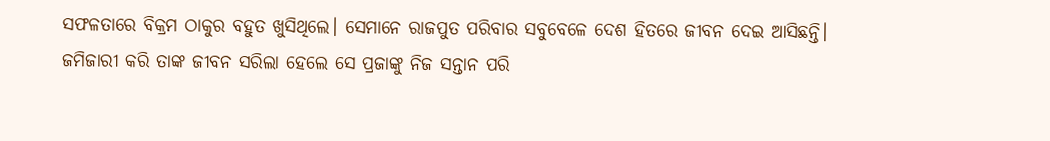ସଫଳତାରେ ବିକ୍ରମ ଠାକୁର ବହୁତ ଖୁସିଥିଲେ। ସେମାନେ ରାଜପୁତ ପରିବାର ସବୁବେଳେ ଦେଶ ହିତରେ ଜୀବନ ଦେଇ ଆସିଛନ୍ତି। ଜମିଜାରୀ କରି ତାଙ୍କ ଜୀବନ ସରିଲା ହେଲେ ସେ ପ୍ରଜାଙ୍କୁ ନିଜ ସନ୍ତାନ ପରି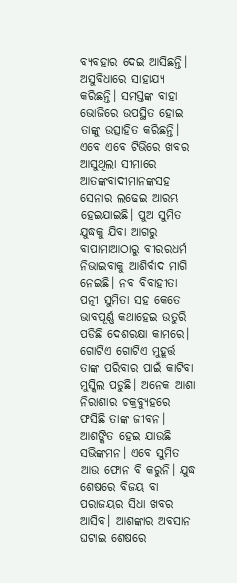ବ୍ୟବହାର ଦେଇ ଆସିଛନ୍ତି। ଅସୁବିଧାରେ ସାହାଯ୍ୟ କରିଛନ୍ତି। ସମସ୍ତଙ୍କ ବାହା ଭୋଜିରେ ଉପସ୍ଥିତ ହୋଇ ତାଙ୍କୁ ଉତ୍ସାହିତ କରିଛନ୍ତି। ଏବେ ଏବେ ଟିଭିରେ ଖବର ଆସୁଥିଲା ସୀମାରେ ଆତଙ୍କବାଦୀମାନଙ୍କସହ ସେନାର ଲଢେଇ ଆରମ୍ଭ ହେଇଯାଇଛି। ପୁଅ ସୁମିତ ଯୁଦ୍ଧକୁ ଯିବା ଆଗରୁ ବାପାମାଆଠାରୁ ବୀରରଧର୍ମ ନିଭାଇବାକୁ ଆଶିର୍ବାଦ ମାଗି ନେଇଛି। ନବ ବିବାହୀତା ପତ୍ନୀ ସୁମିତା ସହ କେତେ ଭାବପୂର୍ଣ୍ଣ କଥାହେଇ ଉତୁରି ପଡିଛି ଦେଶରକ୍ଷା କାମରେ। ଗୋଟିଏ ଗୋଟିଏ ମୁହୂର୍ତ୍ତ ତାଙ୍କ ପରିବାର ପାଇଁ କାଟିବା ମୁସ୍କିଲ ପଡୁଛି। ଅନେକ ଆଶା ନିରାଶାର ଚକ୍ରବ୍ୟୁହରେ ଫସିଛି ତାଙ୍କ ଜୀବନ। ଆଶଙ୍କିତ ହେଇ ଯାଉଛି ସଭିଙ୍କମନ। ଏବେ ସୁମିତ ଆଉ ଫୋନ ବି କରୁନି। ଯୁଦ୍ଧ ଶେଷରେ ବିଜୟ ବା ପରାଜୟର ସିଧା ଖବର ଆସିବ। ଆଶଙ୍କାର ଅବସାନ ଘଟାଇ ଶେଷରେ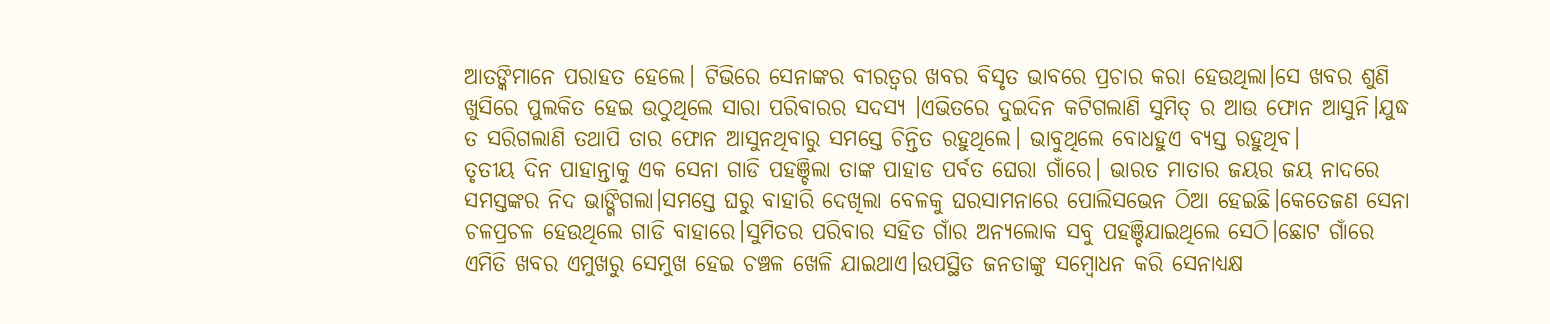ଆତଙ୍କିମାନେ ପରାହତ ହେଲେ। ଟିଭିରେ ସେନାଙ୍କର ବୀରତ୍ବର ଖବର ବିସୃତ ଭାବରେ ପ୍ରଚାର କରା ହେଉଥିଲା।ସେ ଖବର ଶୁଣି ଖୁସିରେ ପୁଲକିତ ହେଇ ଉଠୁଥିଲେ ସାରା ପରିବାରର ସଦସ୍ୟ ।ଏଭିତରେ ଦୁଇଦିନ କଟିଗଲାଣି ସୁମିତ୍ ର ଆଉ ଫୋନ ଆସୁନି।ଯୁଦ୍ଧ ତ ସରିଗଲାଣି ତଥାପି ତାର ଫୋନ ଆସୁନଥିବାରୁ ସମସ୍ତେ ଚିନ୍ତିତ ରହୁଥିଲେ। ଭାବୁଥିଲେ ବୋଧହୁଏ ବ୍ୟସ୍ତ ରହୁଥିବ।
ତୃତୀୟ ଦିନ ପାହାନ୍ତାକୁ ଏକ ସେନା ଗାଡି ପହଞ୍ଚିଲା ତାଙ୍କ ପାହାଡ ପର୍ବତ ଘେରା ଗାଁରେ। ଭାରତ ମାତାର ଜୟର ଜୟ ନାଦରେ ସମସ୍ତଙ୍କର ନିଦ ଭାଙ୍ଗିଗଲା।ସମସ୍ତେ ଘରୁ ବାହାରି ଦେଖିଲା ବେଳକୁ ଘରସାମନାରେ ପୋଲିସଭେନ ଠିଆ ହେଇଛି।କେତେଜଣ ସେନା ଚଳପ୍ରଚଳ ହେଉଥିଲେ ଗାଡି ବାହାରେ।ସୁମିତର ପରିବାର ସହିତ ଗାଁର ଅନ୍ୟଲୋକ ସବୁ ପହଞ୍ଚିଯାଇଥିଲେ ସେଠି।ଛୋଟ ଗାଁରେ ଏମିତି ଖବର ଏମୁଖରୁ ସେମୁଖ ହେଇ ଚଞ୍ଚଳ ଖେଳି ଯାଇଥାଏ।ଉପସ୍ଥିତ ଜନତାଙ୍କୁ ସମ୍ବୋଧନ କରି ସେନାଧ୍ୟକ୍ଷ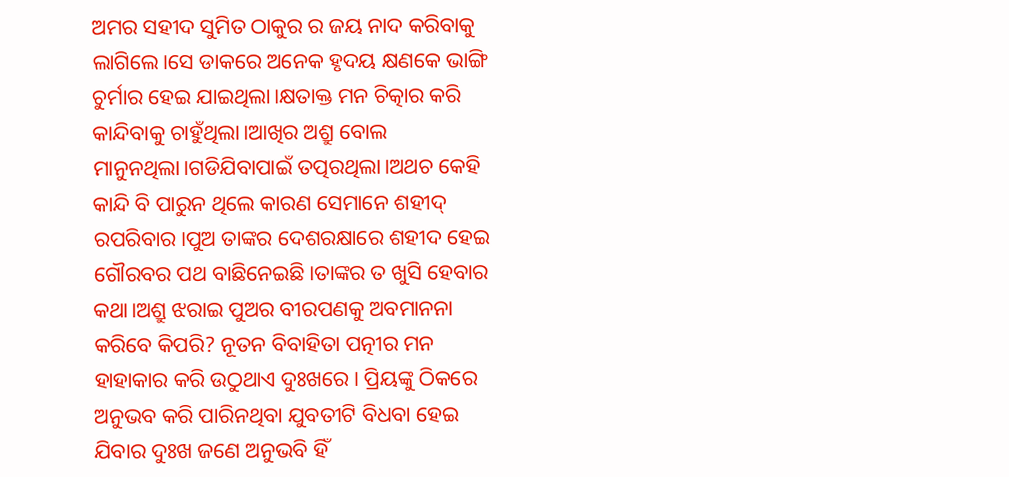ଅମର ସହୀଦ ସୁମିତ ଠାକୁର ର ଜୟ ନାଦ କରିବାକୁ ଲାଗିଲେ।ସେ ଡାକରେ ଅନେକ ହୃଦୟ କ୍ଷଣକେ ଭାଙ୍ଗି ଚୁର୍ମାର ହେଇ ଯାଇଥିଲା।କ୍ଷତାକ୍ତ ମନ ଚିତ୍କାର କରି କାନ୍ଦିବାକୁ ଚାହୁଁଥିଲା।ଆଖିର ଅଶ୍ରୁ ବୋଲ ମାନୁନଥିଲା।ଗଡିଯିବାପାଇଁ ତତ୍ପରଥିଲା।ଅଥଚ କେହି କାନ୍ଦି ବି ପାରୁନ ଥିଲେ କାରଣ ସେମାନେ ଶହୀଦ୍ ରପରିବାର।ପୁଅ ତାଙ୍କର ଦେଶରକ୍ଷାରେ ଶହୀଦ ହେଇ ଗୌରବର ପଥ ବାଛିନେଇଛି।ତାଙ୍କର ତ ଖୁସି ହେବାର କଥା।ଅଶ୍ରୁ ଝରାଇ ପୁଅର ବୀରପଣକୁ ଅବମାନନା କରିବେ କିପରି? ନୂତନ ବିବାହିତା ପତ୍ନୀର ମନ ହାହାକାର କରି ଉଠୁଥାଏ ଦୁଃଖରେ। ପ୍ରିୟଙ୍କୁ ଠିକରେ ଅନୁଭବ କରି ପାରିନଥିବା ଯୁବତୀଟି ବିଧବା ହେଇ ଯିବାର ଦୁଃଖ ଜଣେ ଅନୁଭବି ହିଁ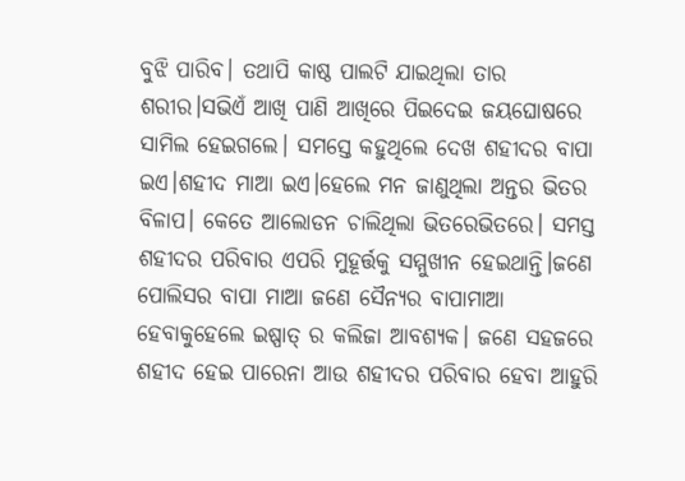ବୁଝି ପାରିବ। ତଥାପି କାଷ୍ଠ ପାଲଟି ଯାଇଥିଲା ତାର ଶରୀର।ସଭିଏଁ ଆଖି ପାଣି ଆଖିରେ ପିଇଦେଇ ଜୟଘୋଷରେ ସାମିଲ ହେଇଗଲେ। ସମସ୍ତେ କହୁଥିଲେ ଦେଖ ଶହୀଦର ବାପା ଇଏ।ଶହୀଦ ମାଆ ଇଏ।ହେଲେ ମନ ଜାଣୁଥିଲା ଅନ୍ତର ଭିତର ବିଳାପ। କେତେ ଆଲୋଡନ ଚାଲିଥିଲା ଭିତରେଭିତରେ। ସମସ୍ତ ଶହୀଦର ପରିବାର ଏପରି ମୁହୂର୍ତ୍ତକୁ ସମ୍ମୁଖୀନ ହେଇଥାନ୍ତି।ଜଣେ ପୋଲିସର ବାପା ମାଆ ଜଣେ ସୈନ୍ୟର ବାପାମାଆ ହେବାକୁହେଲେ ଇଷ୍ପାତ୍ ର କଲିଜା ଆବଶ୍ୟକ। ଜଣେ ସହଜରେ ଶହୀଦ ହେଇ ପାରେନା ଆଉ ଶହୀଦର ପରିବାର ହେବା ଆହୁରି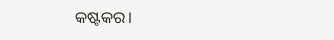କଷ୍ଟକର।